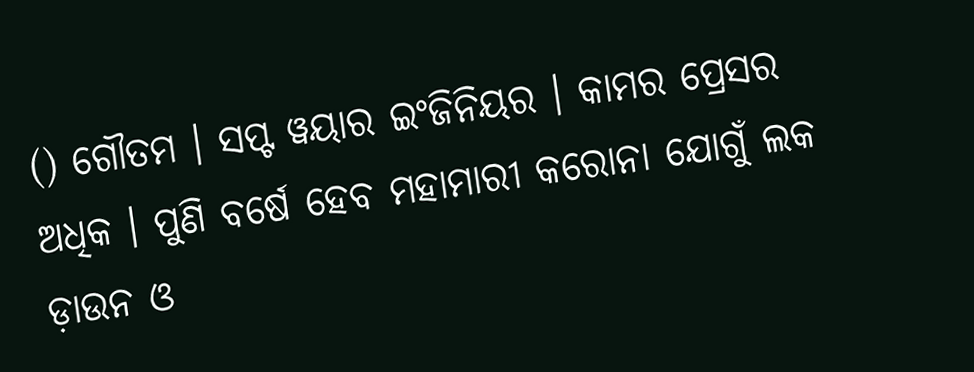() ଗୌତମ । ସପ୍ଟ ୱୟାର ଇଂଜିନିୟର । କାମର ପ୍ରେସର ଅଧିକ । ପୁଣି ବର୍ଷେ ହେବ ମହାମାରୀ କରୋନା ଯୋଗୁଁ ଲକ ଡ଼ାଉନ ଓ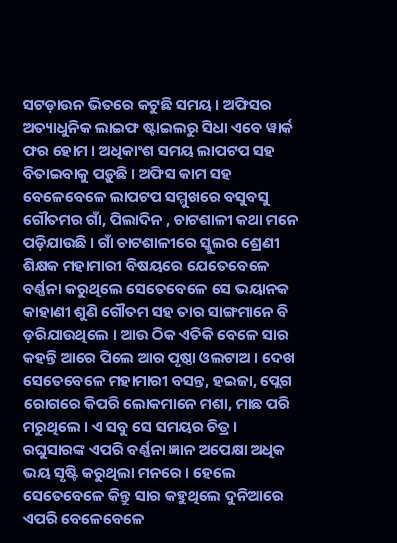ସଟଡ଼ାଉନ ଭିତରେ କଟୁଛି ସମୟ । ଅଫିସର ଅତ୍ୟାଧୁନିକ ଲାଇଫ ଷ୍ଟାଇଲରୁ ସିଧା ଏବେ ୱାର୍କ ଫର ହୋମ । ଅଧିକାଂଶ ସମୟ ଲାପଟପ ସହ ବିତାଇବାକୁ ପଡ଼ୁଛି । ଅଫିସ କାମ ସହ ବେଳେବେଳେ ଲାପଟପ ସମ୍ମୁଖରେ ବସୁବସୁ ଗୌତମର ଗାଁ, ପିଲାଦିନ , ଚାଟଶାଳୀ କଥା ମନେ ପଡ଼ିଯାଉଛି । ଗାଁ ଚାଟଶାଳୀରେ ସ୍କୁଲର ଶ୍ରେଣୀ ଶିକ୍ଷକ ମହାମାରୀ ବିଷୟରେ ଯେତେବେଳେ ବର୍ଣ୍ଣନା କରୁଥିଲେ ସେତେବେଳେ ସେ ଭୟାନକ କାହାଣୀ ଶୁଣି ଗୌତମ ସହ ତାର ସାଙ୍ଗମାନେ ବି ଡ଼ରିଯାଉଥିଲେ । ଆଉ ଠିକ ଏତିକି ବେଳେ ସାର କହନ୍ତି ଆରେ ପିଲେ ଆର ପୃଷ୍ଠା ଓଲଟାଅ । ଦେଖ ସେତେବେଳେ ମହାମାରୀ ବସନ୍ତ, ହଇଜା, ପ୍ଲେଗ ରୋଗରେ କିପରି ଲୋକମାନେ ମଶା, ମାଛ ପରି ମରୁଥିଲେ । ଏ ସବୁ ସେ ସମୟର ଚିତ୍ର । ରଘୁସାରଙ୍କ ଏପରି ବର୍ଣ୍ଣନା ଜ୍ଞାନ ଅପେକ୍ଷା ଅଧିକ ଭୟ ସୃଷ୍ଟି କରୁଥିଲା ମନରେ । ହେଲେ ସେତେବେଳେ କିନ୍ତୁ ସାର କହୁଥିଲେ ଦୁନିଆରେ ଏପରି ବେଳେବେଳେ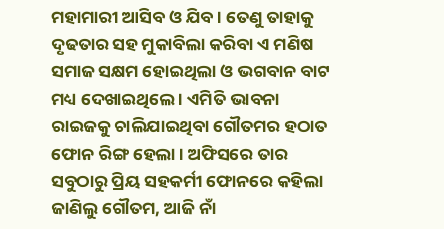ମହାମାରୀ ଆସିବ ଓ ଯିବ । ତେଣୁ ତାହାକୁ ଦୃଢତାର ସହ ମୁକାବିଲା କରିବା ଏ ମଣିଷ ସମାଜ ସକ୍ଷମ ହୋଇଥିଲା ଓ ଭଗବାନ ବାଟ ମଧ୍ୟ ଦେଖାଇଥିଲେ । ଏମିତି ଭାବନା ରାଇଜକୁ ଚାଲିଯାଇଥିବା ଗୌତମର ହଠାତ ଫୋନ ରିଙ୍ଗ ହେଲା । ଅଫିସରେ ତାର ସବୁଠାରୁ ପ୍ରିୟ ସହକର୍ମୀ ଫୋନରେ କହିଲା ଜାଣିଲୁ ଗୌତମ, ଆଜି ନାଁ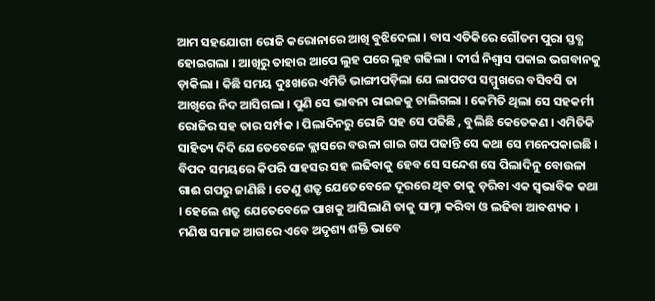ଆମ ସହଯୋଗୀ ରୋଜି କରୋନାରେ ଆଖି ବୁଝିଦେଲା । ବାସ ଏତିକିରେ ଗୌତମ ପୁରା ସ୍ତବ୍ଧ ହୋଇଗଲା । ଆଖିରୁ ତାହାର ଆପେ ଲୁହ ପରେ ଲୁହ ଗଢିଲା । ଦୀର୍ଘ ନିଶ୍ୱାସ ପକାଇ ଭଗବାନକୁ ଡ଼ାକିଲା । କିଛି ସମୟ ଦୁଃଖରେ ଏମିତି ଭାଙ୍ଗୀପଡ଼ିଲା ଯେ ଲାପଟପ ସମ୍ମୁଖରେ ବସିବସି ତା ଆଖିରେ ନିଦ ଆସିଗଲା । ପୁଣି ସେ ଭାବନା ରାଇଜକୁ ଚାଲିଗଲା । କେମିତି ଥିଲା ସେ ସହକର୍ମୀ ରୋଜିର ସହ ତାର ସର୍ମ୍ପକ । ପିଲାଦିନରୁ ରୋଜି ସହ ସେ ପଢିଛି , ବୁଲିଛି କେତେକଣ । ଏମିତିକି ସାହିତ୍ୟ ଦିଦି ଯେତେବେଳେ କ୍ଲାସରେ ବଉଳା ଗାଇ ଗପ ପଢାନ୍ତି ସେ କଥା ସେ ମନେପକାଇଛି । ବିପଦ ସମୟରେ କିପରି ସାହସର ସହ ଲଢିବାକୁ ହେବ ସେ ସନ୍ଦେଶ ସେ ପିଲାଦିନୁ ବୋଉଳା ଗାଈ ଗପରୁ ଜାଣିଛି । ତେଣୁ ଶତ୍ରୃ ଯେତେବେଳେ ଦୂରରେ ଥିବ ତାକୁ ଡ଼ରିବା ଏକ ସ୍ୱଭାବିକ କଥା । ହେଲେ ଶତ୍ରୃ ଯେତେବେଳେ ପାଖକୁ ଆସିଲାଣି ତାକୁ ସାମ୍ନା କରିବା ଓ ଲଢିବା ଆବଶ୍ୟକ । ମଣିଷ ସମାଜ ଆଗରେ ଏବେ ଅଦୃଶ୍ୟ ଶକ୍ତି ଭାବେ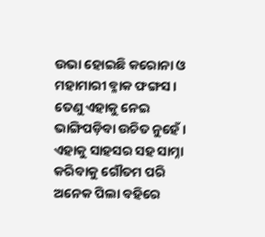ଉଭା ହୋଇଛି କରୋନା ଓ ମହାମାରୀ ବ୍ଳାକ ଫଙ୍ଗସ । ତେଣୁ ଏହାକୁ ନେଇ ଭାଙ୍ଗିପଡ଼ିବା ଉଚିତ ନୁହେଁ । ଏହାକୁ ସାହସର ସହ ସାମ୍ନା କରିବାକୁ ଗୌତମ ପରି ଅନେକ ପିଲା ବହିରେ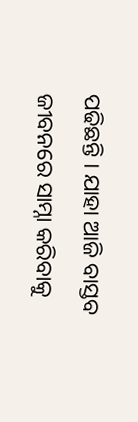ପଢିଛନ୍ତି । ଯାହା ଆଜି ବାସ୍ତବ ଜୀବନରେ ସାମ୍ନା କରିବାକୁ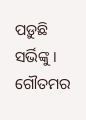ପଡ଼ୁଛି ସର୍ଭିଙ୍କୁ । ଗୌତମର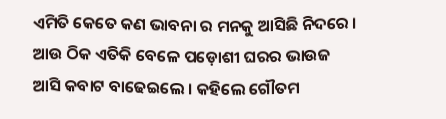ଏମିତି କେତେ କଣ ଭାବନା ର ମନକୁ ଆସିଛି ନିଦରେ । ଆଉ ଠିକ ଏତିକି ବେଳେ ପଡ଼ୋଶୀ ଘରର ଭାଉଜ ଆସି କବାଟ ବାଢେଇଲେ । କହିଲେ ଗୌତମ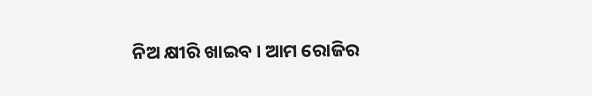ନିଅ କ୍ଷୀରି ଖାଇବ । ଆମ ରୋଜିର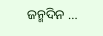ଜନ୍ମଦିନ …